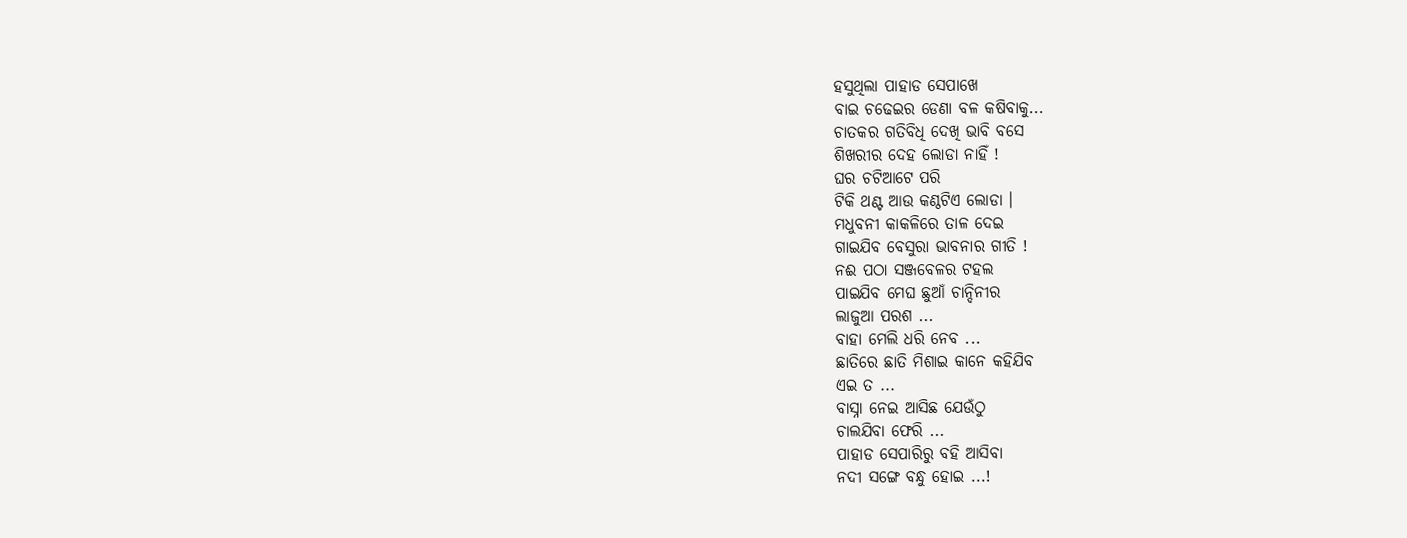ହସୁଥିଲା ପାହାଡ ସେପାଖେ
ବାଇ ଚଢେଇର ଡେଣା ବଳ କଷିବାକୁ...
ଚାତକର ଗତିବିଧି ଦେଖି ଭାବି ବସେ
ଶିଖରୀର ଦେହ ଲୋଡା ନାହିଁ !
ଘର ଚଟିଆଟେ ପରି
ଟିକି ଥଣ୍ଟ ଆଉ କଣ୍ଠଟିଏ ଲୋଡା ।
ମଧୁବନୀ କାକଳିରେ ତାଳ ଦେଇ
ଗାଇଯିବ ବେସୁରା ଭାବନାର ଗୀତି !
ନଈ ପଠା ସଞ୍ଜବେଳର ଟହଲ
ପାଇଯିବ ମେଘ ଛୁଆଁ ଚାନ୍ଦିନୀର
ଲାଜୁଆ ପରଶ ...
ବାହା ମେଲି ଧରି ନେବ ...
ଛାତିରେ ଛାତି ମିଶାଇ କାନେ କହିଯିବ
ଏଇ ତ ...
ବାସ୍ନା ନେଇ ଆସିଛ ଯେଉଁଠୁ
ଚାଲଯିବା ଫେରି ...
ପାହାଡ ସେପାରିରୁ ବହି ଆସିବା
ନଦୀ ସଙ୍ଗେ ବନ୍ଧୁ ହୋଇ ...!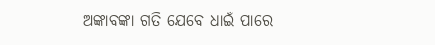ଅଙ୍କାବଙ୍କା ଗତି ଯେବେ ଧାଇଁ ପାରେ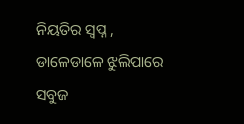ନିୟତିର ସ୍ବପ୍ନ ,
ଡାଳେଡାଳେ ଝୁଲିପାରେ ସବୁଜ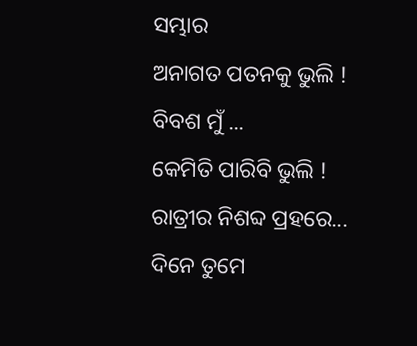ସମ୍ଭାର
ଅନାଗତ ପତନକୁ ଭୁଲି !
ବିବଶ ମୁଁ ...
କେମିତି ପାରିବି ଭୁଲି !
ରାତ୍ରୀର ନିଶବ୍ଦ ପ୍ରହରେ...
ଦିନେ ତୁମେ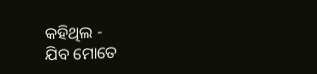କହିଥିଲ -
ଯିବ ମୋତେ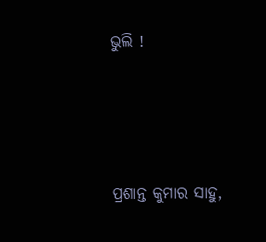ଭୁଲି !




ପ୍ରଶାନ୍ତ କୁମାର ସାହୁ,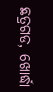ଛତ୍ରଗଡ, ଖୋର୍ଦ୍ଧା